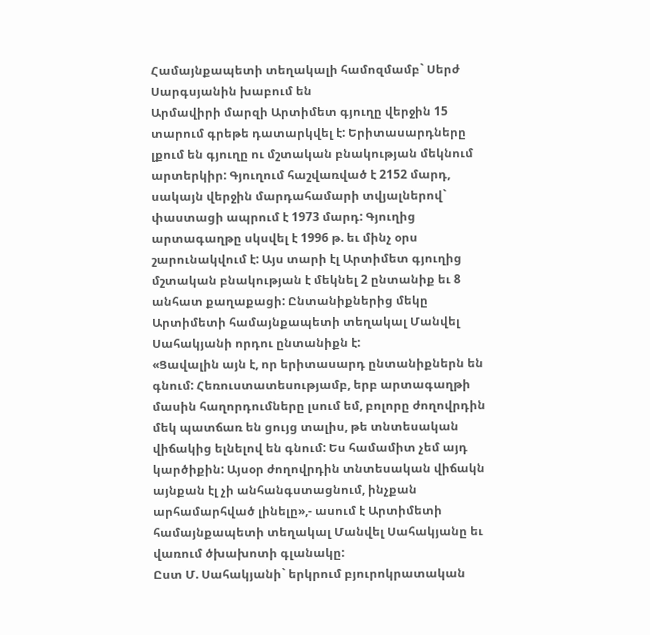Համայնքապետի տեղակալի համոզմամբ` Սերժ Սարգսյանին խաբում են
Արմավիրի մարզի Արտիմետ գյուղը վերջին 15 տարում գրեթե դատարկվել է: Երիտասարդները լքում են գյուղը ու մշտական բնակության մեկնում արտերկիր: Գյուղում հաշվառված է 2152 մարդ, սակայն վերջին մարդահամարի տվյալներով` փաստացի ապրում է 1973 մարդ: Գյուղից արտագաղթը սկսվել է 1996 թ. եւ մինչ օրս շարունակվում է: Այս տարի էլ Արտիմետ գյուղից մշտական բնակության է մեկնել 2 ընտանիք եւ 8 անհատ քաղաքացի: Ընտանիքներից մեկը Արտիմետի համայնքապետի տեղակալ Մանվել Սահակյանի որդու ընտանիքն է:
«Ցավալին այն է, որ երիտասարդ ընտանիքներն են գնում: Հեռուստատեսությամբ, երբ արտագաղթի մասին հաղորդումները լսում եմ, բոլորը ժողովրդին մեկ պատճառ են ցույց տալիս, թե տնտեսական վիճակից ելնելով են գնում: Ես համամիտ չեմ այդ կարծիքին: Այսօր ժողովրդին տնտեսական վիճակն այնքան էլ չի անհանգստացնում, ինչքան արհամարհված լինելը»,- ասում է Արտիմետի համայնքապետի տեղակալ Մանվել Սահակյանը եւ վառում ծխախոտի գլանակը:
Ըստ Մ. Սահակյանի` երկրում բյուրոկրատական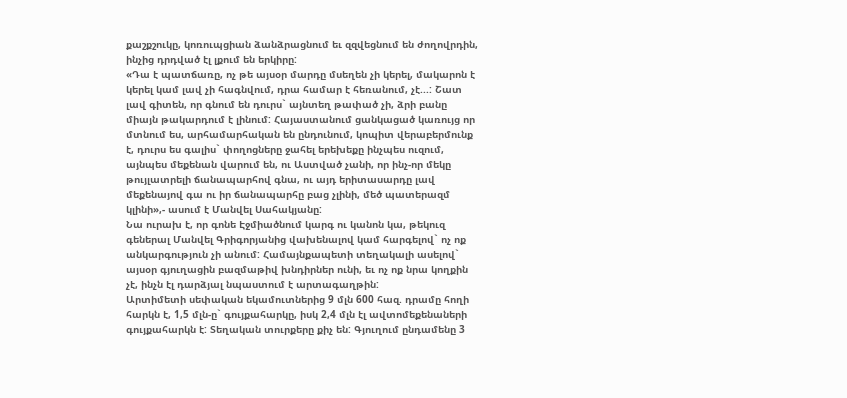քաշքշուկը, կոռուպցիան ձանձրացնում եւ զզվեցնում են ժողովրդին, ինչից դրդված էլ լքում են երկիրը:
«Դա է պատճառը, ոչ թե այսօր մարդը մսեղեն չի կերել, մակարոն է կերել կամ լավ չի հագնվում, դրա համար է հեռանում, չէ...: Շատ լավ գիտեն, որ գնում են դուրս` այնտեղ թափած չի, ձրի բանը միայն թակարդում է լինում: Հայաստանում ցանկացած կառույց որ մտնում ես, արհամարհական են ընդունում, կոպիտ վերաբերմունք է, դուրս ես գալիս` փողոցները ջահել երեխեքը ինչպես ուզում, այնպես մեքենան վարում են, ու Աստված չանի, որ ինչ-որ մեկը թույլատրելի ճանապարհով գնա, ու այդ երիտասարդը լավ մեքենայով գա ու իր ճանապարհը բաց չլինի, մեծ պատերազմ կլինի»,- ասում է Մանվել Սահակյանը:
Նա ուրախ է, որ գոնե Էջմիածնում կարգ ու կանոն կա, թեկուզ գեներալ Մանվել Գրիգորյանից վախենալով կամ հարգելով` ոչ ոք անկարգություն չի անում: Համայնքապետի տեղակալի ասելով` այսօր գյուղացին բազմաթիվ խնդիրներ ունի, եւ ոչ ոք նրա կողքին չէ, ինչն էլ դարձյալ նպաստում է արտագաղթին:
Արտիմետի սեփական եկամուտներից 9 մլն 600 հազ. դրամը հողի հարկն է, 1,5 մլն-ը` գույքահարկը, իսկ 2,4 մլն էլ ավտոմեքենաների գույքահարկն է: Տեղական տուրքերը քիչ են: Գյուղում ընդամենը 3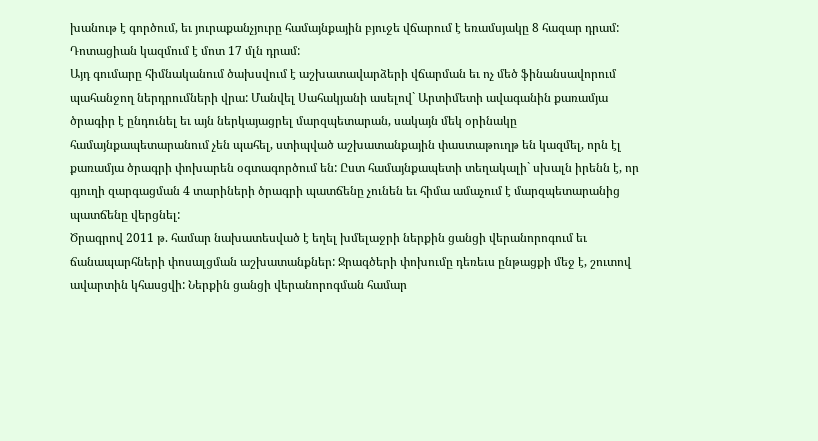խանութ է գործում, եւ յուրաքանչյուրը համայնքային բյուջե վճարում է եռամսյակը 8 հազար դրամ: Դոտացիան կազմում է մոտ 17 մլն դրամ:
Այդ գումարը հիմնականում ծախսվում է աշխատավարձերի վճարման եւ ոչ մեծ ֆինանսավորում պահանջող ներդրումների վրա: Մանվել Սահակյանի ասելով` Արտիմետի ավագանին քառամյա ծրագիր է ընդունել եւ այն ներկայացրել մարզպետարան, սակայն մեկ օրինակը համայնքապետարանում չեն պահել, ստիպված աշխատանքային փաստաթուղթ են կազմել, որն էլ քառամյա ծրագրի փոխարեն օգտագործում են: Ըստ համայնքապետի տեղակալի` սխալն իրենն է, որ գյուղի զարգացման 4 տարիների ծրագրի պատճենը չունեն եւ հիմա ամաչում է մարզպետարանից պատճենը վերցնել:
Ծրագրով 2011 թ. համար նախատեսված է եղել խմելաջրի ներքին ցանցի վերանորոգում եւ ճանապարհների փոսալցման աշխատանքներ: Ջրագծերի փոխումը դեռեւս ընթացքի մեջ է, շուտով ավարտին կհասցվի: Ներքին ցանցի վերանորոգման համար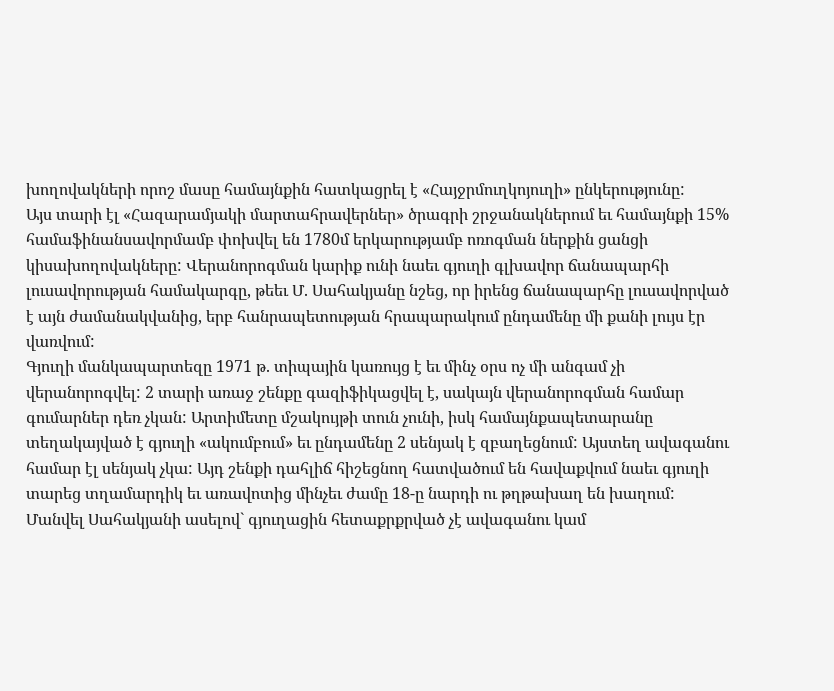խողովակների որոշ մասը համայնքին հատկացրել է «Հայջրմուղկոյուղի» ընկերությունը:
Այս տարի էլ «Հազարամյակի մարտահրավերներ» ծրագրի շրջանակներում եւ համայնքի 15% համաֆինանսավորմամբ փոխվել են 1780մ երկարությամբ ոռոգման ներքին ցանցի կիսախողովակները: Վերանորոգման կարիք ունի նաեւ գյուղի գլխավոր ճանապարհի լուսավորության համակարգը, թեեւ Մ. Սահակյանը նշեց, որ իրենց ճանապարհը լուսավորված է այն ժամանակվանից, երբ հանրապետության հրապարակում ընդամենը մի քանի լույս էր վառվում:
Գյուղի մանկապարտեզը 1971 թ. տիպային կառույց է եւ մինչ օրս ոչ մի անգամ չի վերանորոգվել: 2 տարի առաջ շենքը գազիֆիկացվել է, սակայն վերանորոգման համար գումարներ դեռ չկան: Արտիմետը մշակույթի տուն չունի, իսկ համայնքապետարանը տեղակայված է գյուղի «ակումբում» եւ ընդամենը 2 սենյակ է զբաղեցնում: Այստեղ ավագանու համար էլ սենյակ չկա: Այդ շենքի դահլիճ հիշեցնող հատվածում են հավաքվում նաեւ գյուղի տարեց տղամարդիկ եւ առավոտից մինչեւ ժամը 18-ը նարդի ու թղթախաղ են խաղում:
Մանվել Սահակյանի ասելով` գյուղացին հետաքրքրված չէ ավագանու կամ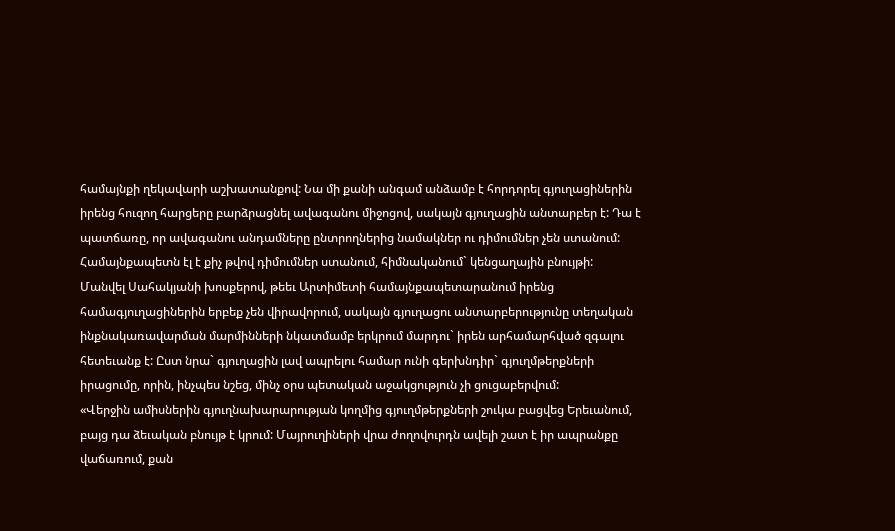համայնքի ղեկավարի աշխատանքով: Նա մի քանի անգամ անձամբ է հորդորել գյուղացիներին իրենց հուզող հարցերը բարձրացնել ավագանու միջոցով, սակայն գյուղացին անտարբեր է: Դա է պատճառը, որ ավագանու անդամները ընտրողներից նամակներ ու դիմումներ չեն ստանում: Համայնքապետն էլ է քիչ թվով դիմումներ ստանում, հիմնականում` կենցաղային բնույթի:
Մանվել Սահակյանի խոսքերով, թեեւ Արտիմետի համայնքապետարանում իրենց համագյուղացիներին երբեք չեն վիրավորում, սակայն գյուղացու անտարբերությունը տեղական ինքնակառավարման մարմինների նկատմամբ երկրում մարդու` իրեն արհամարհված զգալու հետեւանք է: Ըստ նրա` գյուղացին լավ ապրելու համար ունի գերխնդիր` գյուղմթերքների իրացումը, որին, ինչպես նշեց, մինչ օրս պետական աջակցություն չի ցուցաբերվում:
«Վերջին ամիսներին գյուղնախարարության կողմից գյուղմթերքների շուկա բացվեց Երեւանում, բայց դա ձեւական բնույթ է կրում: Մայրուղիների վրա ժողովուրդն ավելի շատ է իր ապրանքը վաճառում, քան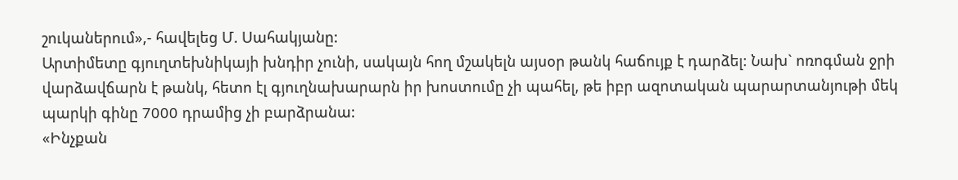շուկաներում»,- հավելեց Մ. Սահակյանը:
Արտիմետը գյուղտեխնիկայի խնդիր չունի, սակայն հող մշակելն այսօր թանկ հաճույք է դարձել: Նախ` ոռոգման ջրի վարձավճարն է թանկ, հետո էլ գյուղնախարարն իր խոստումը չի պահել, թե իբր ազոտական պարարտանյութի մեկ պարկի գինը 7000 դրամից չի բարձրանա:
«Ինչքան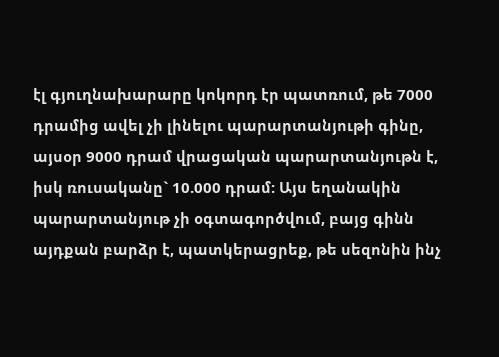էլ գյուղնախարարը կոկորդ էր պատռում, թե 7000 դրամից ավել չի լինելու պարարտանյութի գինը, այսօր 9000 դրամ վրացական պարարտանյութն է, իսկ ռուսականը` 10.000 դրամ: Այս եղանակին պարարտանյութ չի օգտագործվում, բայց գինն այդքան բարձր է, պատկերացրեք, թե սեզոնին ինչ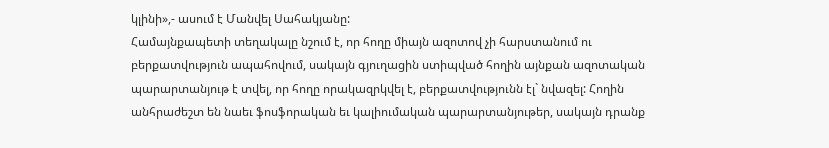կլինի»,- ասում է Մանվել Սահակյանը:
Համայնքապետի տեղակալը նշում է, որ հողը միայն ազոտով չի հարստանում ու բերքատվություն ապահովում, սակայն գյուղացին ստիպված հողին այնքան ազոտական պարարտանյութ է տվել, որ հողը որակազրկվել է, բերքատվությունն էլ` նվազել: Հողին անհրաժեշտ են նաեւ ֆոսֆորական եւ կալիումական պարարտանյութեր, սակայն դրանք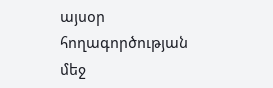այսօր հողագործության մեջ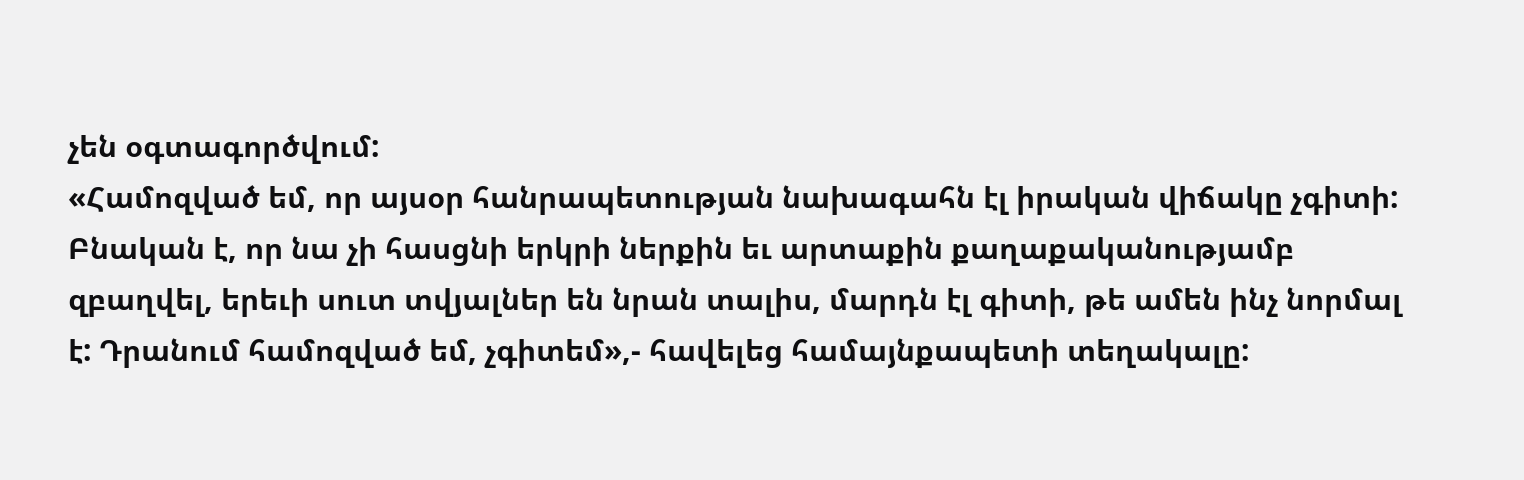չեն օգտագործվում:
«Համոզված եմ, որ այսօր հանրապետության նախագահն էլ իրական վիճակը չգիտի: Բնական է, որ նա չի հասցնի երկրի ներքին եւ արտաքին քաղաքականությամբ զբաղվել, երեւի սուտ տվյալներ են նրան տալիս, մարդն էլ գիտի, թե ամեն ինչ նորմալ է: Դրանում համոզված եմ, չգիտեմ»,- հավելեց համայնքապետի տեղակալը: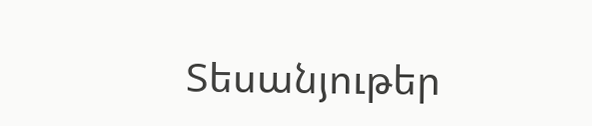Տեսանյութեր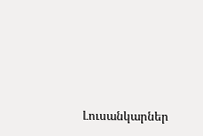Լուսանկարներ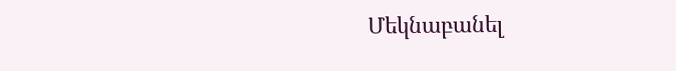Մեկնաբանել